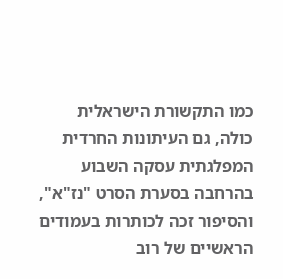כמו התקשורת הישראלית כולה, גם העיתונות החרדית המפלגתית עסקה השבוע בהרחבה בסערת הסרט "נז"א", והסיפור זכה לכותרות בעמודים הראשיים של רוב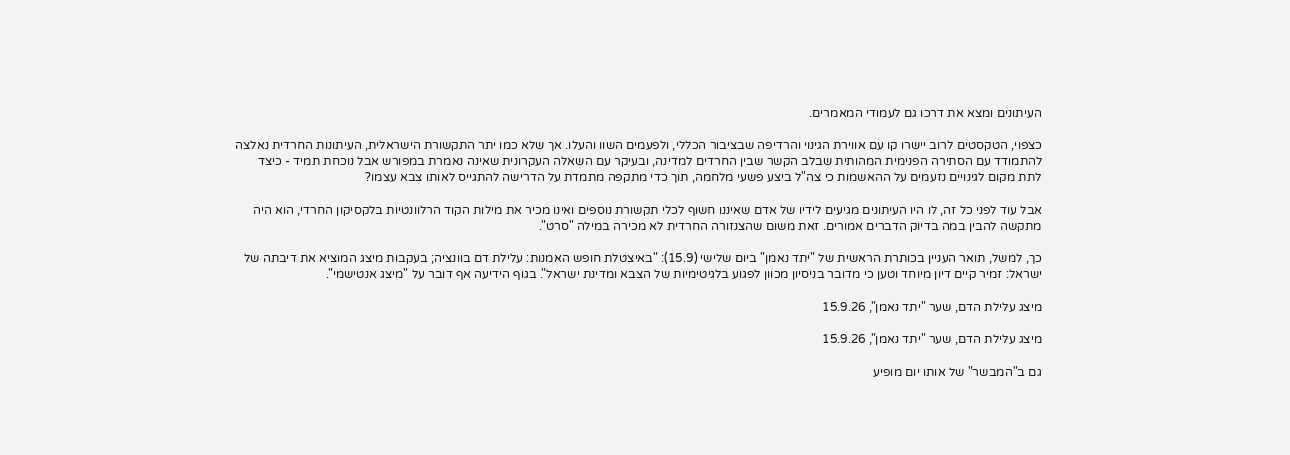העיתונים ומצא את דרכו גם לעמודי המאמרים.

כצפוי, הטקסטים לרוב יישרו קו עם אווירת הגינוי והרדיפה שבציבור הכללי, ולפעמים השוו והעלו. אך שלא כמו יתר התקשורת הישראלית, העיתונות החרדית נאלצה להתמודד עם הסתירה הפנימית המהותית שבלב הקשר שבין החרדים למדינה, ובעיקר עם השאלה העקרונית שאינה נאמרת במפורש אבל נוכחת תמיד - כיצד לתת מקום לגינויים נזעמים על ההאשמות כי צה"ל ביצע פשעי מלחמה, תוך כדי מתקפה מתמדת על הדרישה להתגייס לאותו צבא עצמו?

אבל עוד לפני כל זה, לו היו העיתונים מגיעים לידיו של אדם שאיננו חשוף לכלי תקשורת נוספים ואינו מכיר את מילות הקוד הרלוונטיות בלקסיקון החרדי, הוא היה מתקשה להבין במה בדיוק הדברים אמורים. זאת משום שהצנזורה החרדית לא מכירה במילה "סרט".

כך, למשל, תואר העניין בכותרת הראשית של "יתד נאמן" ביום שלישי (15.9): "באיצטלת חופש האמנות: עלילת דם בוונציה; בעקבות מיצג המוציא את דיבתה של ישראל: זמיר קיים דיון מיוחד וטען כי מדובר בניסיון מכוון לפגוע בלגיטימיות של הצבא ומדינת ישראל". בגוף הידיעה אף דובר על "מיצג אנטישמי".

מיצג עלילת הדם, שער "יתד נאמן", 15.9.26

מיצג עלילת הדם, שער "יתד נאמן", 15.9.26

גם ב"המבשר" של אותו יום מופיע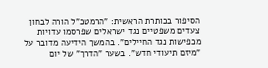הסיפור בכותרת הראשית: "הרמטכ"ל הורה לבחון צעדים משפטיים נגד ישראלים שפרסמו עדויות מכפישות נגד החיילים". בהמשך הידיעה מדובר על "מיזם תיעודי חדש". בשער "הדרך" של יום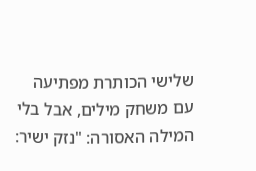שלישי הכותרת מפתיעה עם משחק מילים, אבל בלי המילה האסורה: "נזק ישיר: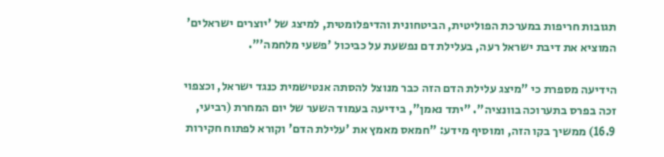תגובות חריפות במערכת הפוליטית, הביטחונית והדיפלומטית, למיצג של 'יוצרים ישראלים' המוציא את דיבת ישראל רעה, בעלילת דם נפשעת על כביכול 'פשעי מלחמה'".

הידיעה מספרת כי "מיצג עלילת הדם הזה כבר מנוצל להסתה אנטישמית כנגד ישראל, וכצפוי זכה בפרס בתערוכה בוונציה". "יתד נאמן", בידיעה בעמוד השער של יום המחרת (רביעי, 16.9) ממשיך בקו הזה, ומוסיף מידע: "חמאס מאמץ את 'עלילת הדם' וקורא לפתוח חקירות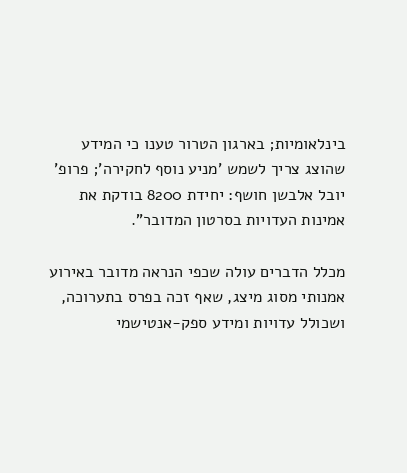בינלאומיות; בארגון הטרור טענו כי המידע שהוצג צריך לשמש 'מניע נוסף לחקירה'; פרופ' יובל אלבשן חושף: יחידת 8200 בודקת את אמינות העדויות בסרטון המדובר".

מכלל הדברים עולה שכפי הנראה מדובר באירוע אמנותי מסוג מיצג, שאף זכה בפרס בתערוכה, ושכולל עדויות ומידע ספק-אנטישמי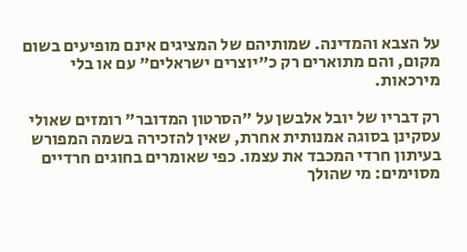על הצבא והמדינה. שמותיהם של המציגים אינם מופיעים בשום מקום, והם מתוארים רק כ"יוצרים ישראלים" עם או בלי מירכאות.

רק דבריו של יובל אלבשן על "הסרטון המדובר" רומזים שאולי עסקינן בסוגה אמנותית אחרת, שאין להזכירה בשמה המפורש בעיתון חרדי המכבד את עצמו. כפי שאומרים בחוגים חרדיים מסוימים: מי שהולך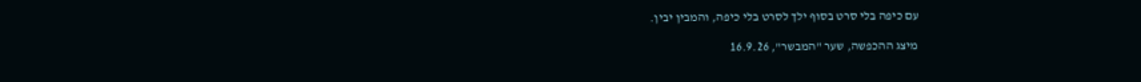עם כיפה בלי סרט בסוף ילך לסרט בלי כיפה, והמבין יבין.

מיצג ההכפשה, שער "המבשר", 16.9.26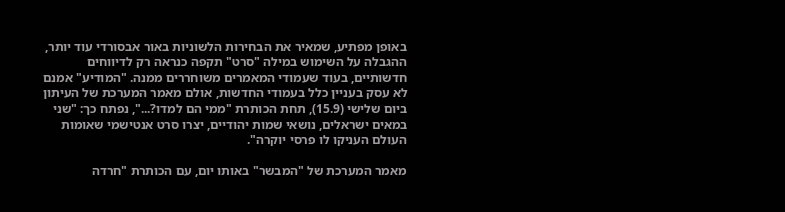באופן מפתיע, שמאיר את הבחירות הלשוניות באור אבסורדי עוד יותר, ההגבלה על השימוש במילה "סרט" תקפה כנראה רק לדיווחים חדשותיים, בעוד שעמודי המאמרים משוחררים ממנה. "המודיע" אמנם לא עסק בעניין כלל בעמודי החדשות, אולם מאמר המערכת של העיתון ביום שלישי (15.9), תחת הכותרת "ממי הם למדו?...", נפתח כך: "שני במאים ישראלים, נושאי שמות יהודיים, יצרו סרט אנטישמי שאומות העולם העניקו לו פרסי יוקרה".

מאמר המערכת של "המבשר" באותו יום, עם הכותרת "חרדה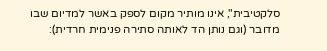סלקטיבית", אינו מותיר מקום לספק באשר למדיום שבו מדובר (וגם נותן הד לאותה סתירה פנימית חרדית):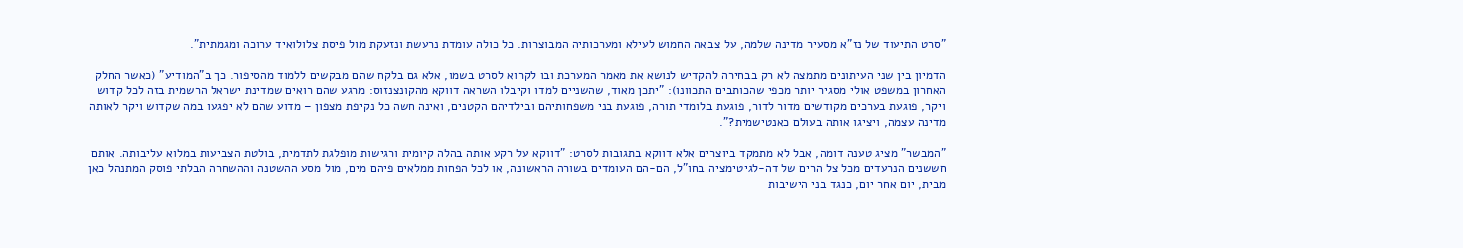"סרט התיעוד של נז"א מסעיר מדינה שלמה, על צבאה החמוש לעילא ומערכותיה המבוצרות. כל כולה עומדת נרעשת ונזעקת מול פיסת צלולואיד ערוכה ומגמתית".

הדמיון בין שני העיתונים מתמצה לא רק בבחירה להקדיש לנושא את מאמר המערכת ובו לקרוא לסרט בשמו, אלא גם בלקח שהם מבקשים ללמוד מהסיפור. כך ב"המודיע" (כאשר החלק האחרון במשפט אולי מסגיר יותר מכפי שהכותבים התכוונו): "יתכן מאוד, שהשניים למדו וקיבלו השראה דווקא מהקונצנזוס: מרגע שהם רואים שמדינת ישראל הרשמית בזה לכל קדוש ויקר, פוגעת בערכים מקודשים מדור לדור, פוגעת בלומדי תורה, פוגעת בני משפחותיהם ובילדיהם הקטנים, ואינה חשה כל נקיפת מצפון – מדוע שהם לא יפגעו במה שקדוש ויקר לאותה מדינה עצמה, ויציגו אותה בעולם כאנטישמית?".

"המבשר" מציג טענה דומה, אבל לא מתמקד ביוצרים אלא דווקא בתגובות לסרט: "דווקא על רקע אותה בהלה קיומית ורגישות מופלגת לתדמית, בולטת הצביעות במלוא עליבותה. אותם חששנים הנרעדים מכל צל הרים של דה-לגיטימציה בחו"ל, הם-הם העומדים בשורה הראשונה, או לכל הפחות ממלאים פיהם מים, מול מסע ההשטנה וההשחרה הבלתי פוסק המתנהל כאן מבית, יום אחר יום, כנגד בני הישיבות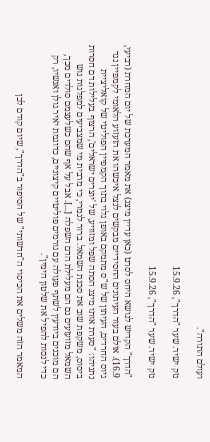ועולם התורה".

נזק ישיר. שער "הדרך", 15.9.26

נזק ישיר. שער "הדרך", 15.9.26

"הדרך" הקדיש לנושא היחס לסרט (כאן עדיין מיצג) את מאמר המערכת של יום המחרת (רביעי, 16.9). אולם בעוד העיתונים החסידיים מבקשים לנצל איכשהו את הזעזוע הלאומי לקמפיין נגד גיוס החרדים, העיתון של ש"ס מתמקם באופן גלוי בתוך הקמפיין הפוליטי של קואליציית נתניהו: "סערת אותו מיצג הסתה שפל ומזוויע, של 'יוצרים ישראלים', הרצוף בעלילות דם חסרות ביסוס, משקפת שוב את סכנת השמאל. ברור לגמרי, כי מרבית מי שמצביעים למפלגות גוש השמאל מזועזעים גם הם מעלילת הדם השפלה [...]. אבל על אף שהם כשלעצמם סולדים מכך, הם מוכנים ביודעין לשתף פעולה עם גורמים פוליטיים קיצוניים, כדוגמת יאיר גולן ואנשיו, רק כדי לנסות להפיל את שלטון הימין".

המאמר הזה משלים את הכיסוי ה"חדשותי" של הסיפור ב"הדרך", שיום קודם לכן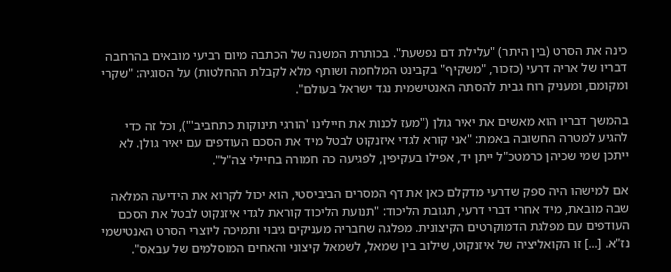כינה את הסרט (בין היתר) "עלילת דם נפשעת". בכותרת המשנה של הכתבה מיום רביעי מובאים בהרחבה דבריו של אריה דרעי (כזכור, "משקיף" בקבינט המלחמה ושותף מלא לקבלת ההחלטות) על הסוגיה: "שקרי ומקומם, ומעניק רוח גבית להסתה האנטישמית נגד ישראל בעולם".

בהמשך דבריו הוא מאשים את יאיר גולן ("מעז לכנות את חיילינו 'הורגי תינוקות כתחביב'"), וכל זה כדי להגיע למטרה החשובה באמת: "אני קורא לגדי איזנקוט לבטל מיד את הסכם העודפים עם יאיר גולן. לא ייתכן שמי שכיהן כרמטכ"ל ייתן יד, אפילו בעקיפין, לפגיעה כה חמורה בחיילי צה"ל".

אם למישהו היה ספק שדרעי מדקלם כאן את דף המסרים הביביסטי, הוא יכול לקרוא את הידיעה המלאה שבה מובאת, מיד אחרי דברי דרעי, תגובת הליכוד: "תנועת הליכוד קוראת לגדי איזנקוט לבטל את הסכם העודפים עם מפלגת הדמוקרטים הקיצונית. מפלגה שחבריה מעניקים גיבוי ותמיכה ליוצרי הסרט האנטישמי נז"א. [...] זו הקואליציה של איזנקוט, שילוב בין שמאל, לשמאל קיצוני והאחים המוסלמים של עבאס".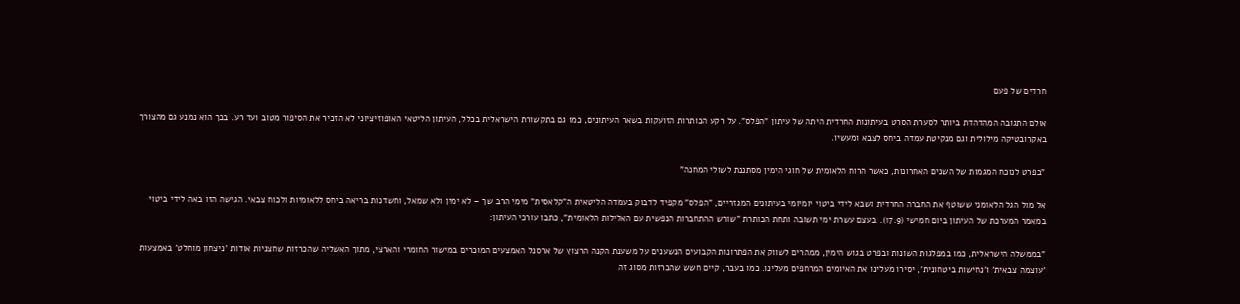חרדים של פעם

אולם התגובה המהדהדת ביותר לסערת הסרט בעיתונות החרדית היתה של עיתון "הפלס". על רקע הכותרות הזועקות בשאר העיתונים, כמו גם בתקשורת הישראלית בכלל, העיתון הליטאי האופוזיציוני לא הזכיר את הסיפור מטוב ועד רע. בכך הוא נמנע גם מהצורך באקרובטיקה מילולית וגם מנקיטת עמדה ביחס לצבא ומעשיו.

"בפרט לנוכח המגמות של השנים האחרונות, כאשר הרוח הלאומית של חוגי הימין מסתננת לשולי המחנה"

אל מול הגל הלאומני ששוטף את החברה החרדית ושבא לידי ביטוי יומיומי בעיתונים המגזריים, "הפלס" מקפיד לדבוק בעמדה הליטאית ה"קלאסית" מימי הרב שך – לא ימין ולא שמאל, וחשדנות בריאה ביחס ללאומיות ולכוח צבאי. הגישה הזו באה לידי ביטוי במאמר המערכת של העיתון ביום חמישי (17.9). בעצם עשרת ימי תשובה ותחת הכותרת "שורש ההתחברות הנפשית עם האלילות הלאומית", כתבו עורכי העיתון:

"בממשלה הישראלית, כמו במפלגות השונות ובפרט בגוש הימין, ממהרים לשווק את הפתרונות הקבועים הנשענים על משענת הקנה הרצוץ של ארסנל האמצעים המוכרים במישור החומרי והארצי, מתוך האשליה שהכרזות שחצניות אודות 'ניצחון מוחלט' באמצעות 'עוצמה צבאית' ו'נחישות ביטחונית', יסירו מעלינו את האיומים המרחפים מעלינו. כמו בעבר, קיים חשש שהכרזות מסוג זה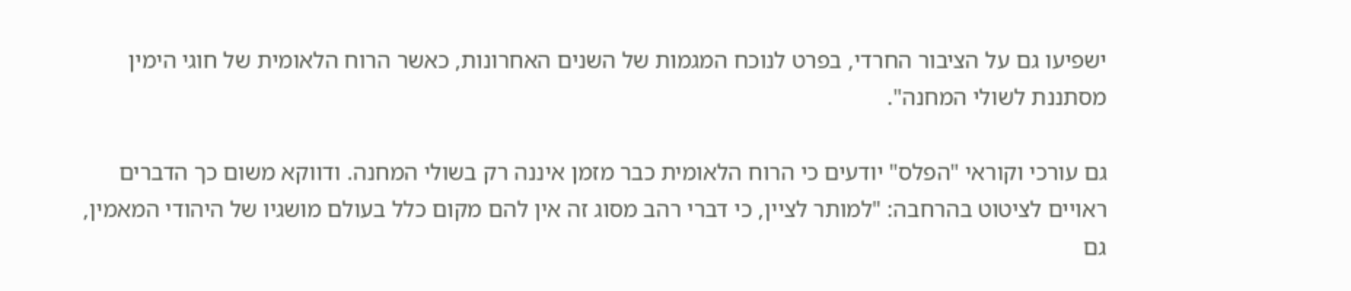ישפיעו גם על הציבור החרדי, בפרט לנוכח המגמות של השנים האחרונות, כאשר הרוח הלאומית של חוגי הימין מסתננת לשולי המחנה".

גם עורכי וקוראי "הפלס" יודעים כי הרוח הלאומית כבר מזמן איננה רק בשולי המחנה. ודווקא משום כך הדברים ראויים לציטוט בהרחבה: "למותר לציין, כי דברי רהב מסוג זה אין להם מקום כלל בעולם מושגיו של היהודי המאמין, גם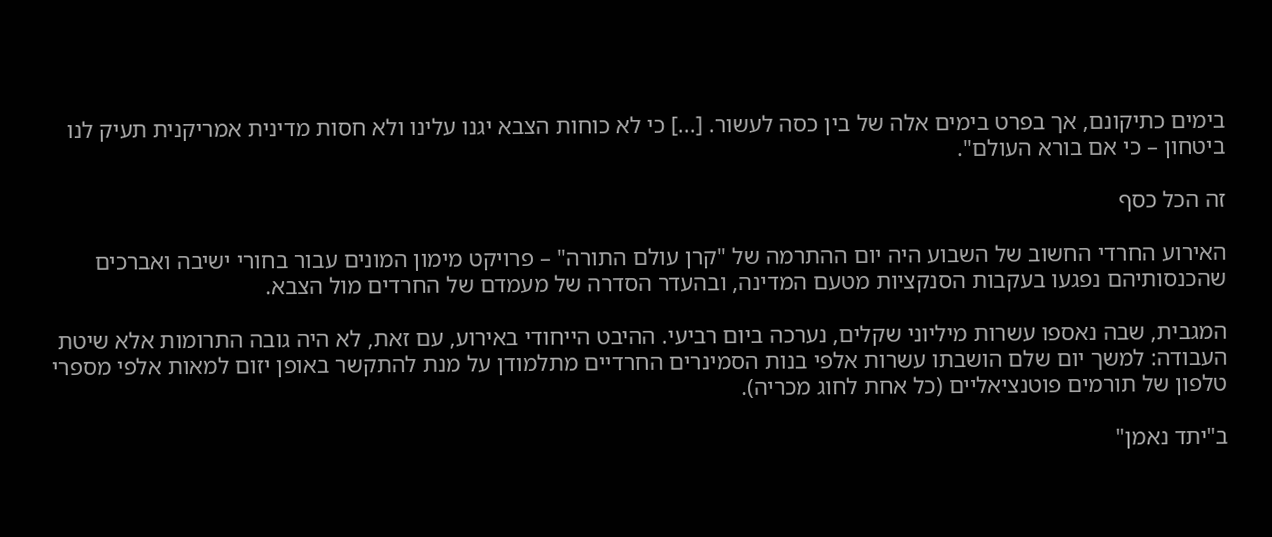בימים כתיקונם, אך בפרט בימים אלה של בין כסה לעשור. [...] כי לא כוחות הצבא יגנו עלינו ולא חסות מדינית אמריקנית תעיק לנו ביטחון – כי אם בורא העולם".

זה הכל כסף

האירוע החרדי החשוב של השבוע היה יום ההתרמה של "קרן עולם התורה" – פרויקט מימון המונים עבור בחורי ישיבה ואברכים שהכנסותיהם נפגעו בעקבות הסנקציות מטעם המדינה, ובהעדר הסדרה של מעמדם של החרדים מול הצבא.

המגבית, שבה נאספו עשרות מיליוני שקלים, נערכה ביום רביעי. ההיבט הייחודי באירוע, עם זאת, לא היה גובה התרומות אלא שיטת העבודה: למשך יום שלם הושבתו עשרות אלפי בנות הסמינרים החרדיים מתלמודן על מנת להתקשר באופן יזום למאות אלפי מספרי טלפון של תורמים פוטנציאליים (כל אחת לחוג מכריה).

ב"יתד נאמן"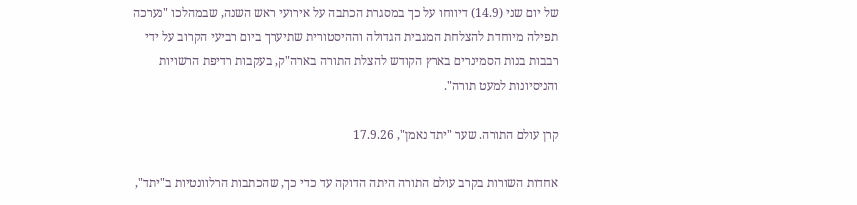של יום שני (14.9) דיווחו על כך במסגרת הכתבה על אירועי ראש השנה, שבמהלכו "נערכה תפילה מיוחדת להצלחת המגבית הגדולה וההיסטורית שתיערך ביום רביעי הקרוב על ידי רבבות בנות הסמינרים בארץ הקודש להצלת התורה בארה"ק, בעקבות רדיפת הרשויות והניסיונות למעט תורה".

קרן עולם התורה. שער "יתד נאמן", 17.9.26

אחדות השורות בקרב עולם התורה היתה הדוקה עד כדי כך, שהכתבות הרלוונטיות ב"יתד",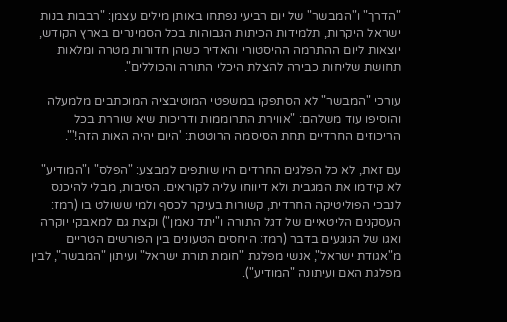"הדרך" ו"המבשר" של יום רביעי נפתחו באותן מילים עצמן: "רבבות בנות ישראל היקרות, תלמידות הכיתות הגבוהות בכל הסמינרים בארץ הקודש, יוצאות ליום ההתרמה ההיסטורי והאדיר כשהן חדורות מטרה ומלאות תחושת שליחות כבירה להצלת היכלי התורה והכוללים".

עורכי "המבשר" לא הסתפקו במשפטי המוטיבציה המוכתבים מלמעלה והוסיפו עוד משלהם: "אווירת התרוממות ודריכות שיא שוררת בכל הריכוזים החרדיים תחת הסיסמה הרוטטת: 'היום יהיה האות הזה!'".

עם זאת, לא כל הפלגים החרדים היו שותפים למבצע: "הפלס" ו"המודיע" לא קידמו את המגבית ולא דיווחו עליה לקוראים. הסיבות, מבלי להיכנס לנבכי הפוליטיקה החרדית, קשורות בעיקר לכסף ולמי ששולט בו (רמז: העסקנים הליטאיים של דגל התורה ו"יתד נאמן") וקצת גם למאבקי יוקרה ואגו של הנוגעים בדבר (רמז: היחסים הטעונים בין הפורשים הטריים מ"אגודת ישראל", אנשי מפלגת "חומת תורת ישראל" ועיתון "המבשר", לבין מפלגת האם ועיתונה "המודיע").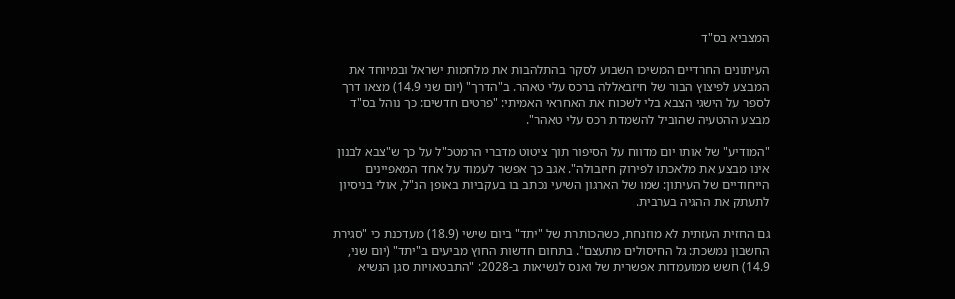המצביא בס"ד

העיתונים החרדיים המשיכו השבוע לסקר בהתלהבות את מלחמות ישראל ובמיוחד את המבצע לפיצוץ הבור של חיזבאללה ברכס עלי טאהר. ב"הדרך" (יום שני 14.9) מצאו דרך לספר על הישגי הצבא בלי לשכוח את האחראי האמיתי: "פרטים חדשים: כך נוהל בס"ד מבצע ההטעיה שהוביל להשמדת רכס עלי טאהר".

"המודיע" של אותו יום מדווח על הסיפור תוך ציטוט מדברי הרמטכ"ל על כך ש"צבא לבנון אינו מבצע את מלאכתו לפירוק חיזבולה". אגב כך אפשר לעמוד על אחד המאפיינים הייחודיים של העיתון: שמו של הארגון השיעי נכתב בו בעקביות באופן הנ"ל, אולי בניסיון לתעתק את ההגיה בערבית.

גם החזית העזתית לא מוזנחת, כשהכותרת של "יתד" ביום שישי (18.9) מעדכנת כי "סגירת החשבון נמשכת: גל החיסולים מתעצם". בתחום חדשות החוץ מביעים ב"יתד" (יום שני, 14.9) חשש ממועמדות אפשרית של ואנס לנשיאות ב-2028: "התבטאויות סגן הנשיא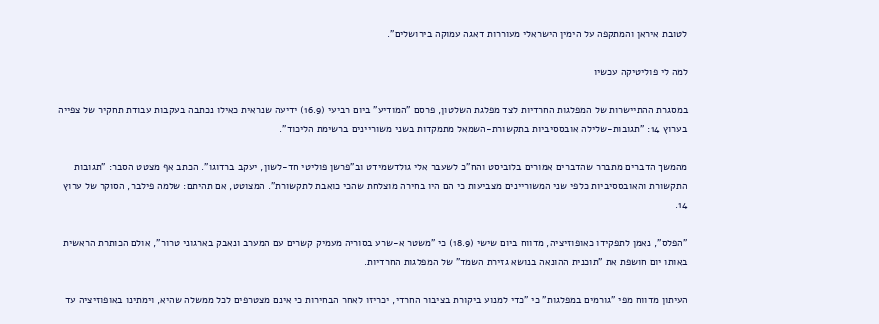לטובת איראן והמתקפה על הימין הישראלי מעוררות דאגה עמוקה בירושלים".

למה לי פוליטיקה עכשיו

במסגרת ההתיישרות של המפלגות החרדיות לצד מפלגת השלטון, פרסם "המודיע" ביום רביעי (16.9) ידיעה שנראית כאילו נכתבה בעקבות עבודת תחקיר של צפייה בערוץ 14: "תגובות-שלילה אובססיביות בתקשורת-השמאל מתמקדות בשני משוריינים ברשימת הליכוד".

מהמשך הדברים מתברר שהדברים אמורים בלוביסט והח"כ לשעבר אלי גולדשמידט וב"פרשן פוליטי חד-לשון, יעקב ברדוגו". הכתב אף מצטט הסבר: "תגובות התקשורת והאובססיביות כלפי שני המשוריינים מצביעות כי הם היו בחירה מוצלחת שהכי כואבת לתקשורת". המצוטט, אם תהיתם: שלמה פילבר, הסוקר של ערוץ 14.

"הפלס", נאמן לתפקידו כאופוזיציה, מדווח ביום שישי (18.9) כי "משטר א-שרע בסוריה מעמיק קשרים עם המערב ונאבק בארגוני טרור", אולם הכותרת הראשית באותו יום חושפת את "תוכנית ההונאה בנושא גזירת השמד" של המפלגות החרדיות.

העיתון מדווח מפי "גורמים במפלגות" כי "כדי למנוע ביקורת בציבור החרדי, יכריזו לאחר הבחירות כי אינם מצטרפים לכל ממשלה שהיא, וימתינו באופוזיציה עד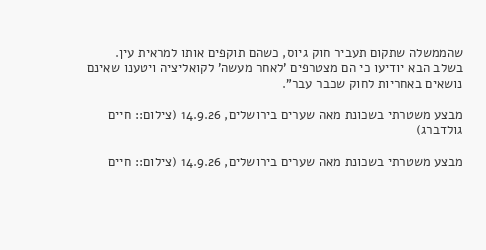שהממשלה שתקום תעביר חוק גיוס, כשהם תוקפים אותו למראית עין. בשלב הבא יודיעו כי הם מצטרפים 'לאחר מעשה' לקואליציה ויטענו שאינם נושאים באחריות לחוק שכבר עבר".

מבצע משטרתי בשכונת מאה שערים בירושלים, 14.9.26 (צילום:: חיים גולדברג)

מבצע משטרתי בשכונת מאה שערים בירושלים, 14.9.26 (צילום:: חיים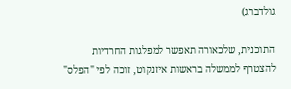גולדברג)

התוכנית, שלכאורה תאפשר למפלגות החרדיות להצטרף לממשלה בראשות איזנקוט, זוכה לפי "הפלס"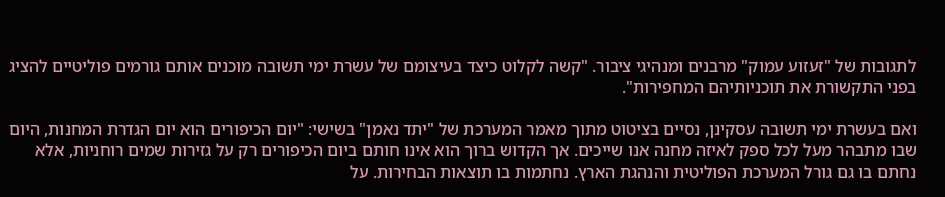לתגובות של "זעזוע עמוק" מרבנים ומנהיגי ציבור. "קשה לקלוט כיצד בעיצומם של עשרת ימי תשובה מוכנים אותם גורמים פוליטיים להציג בפני התקשורת את תוכניותיהם המחפירות".

ואם בעשרת ימי תשובה עסקינן, נסיים בציטוט מתוך מאמר המערכת של "יתד נאמן" בשישי: "יום הכיפורים הוא יום הגדרת המחנות, היום שבו מתבהר מעל לכל ספק לאיזה מחנה אנו שייכים. אך הקדוש ברוך הוא אינו חותם ביום הכיפורים רק על גזירות שמים רוחניות, אלא נחתם בו גם גורל המערכת הפוליטית והנהגת הארץ. נחתמות בו תוצאות הבחירות. על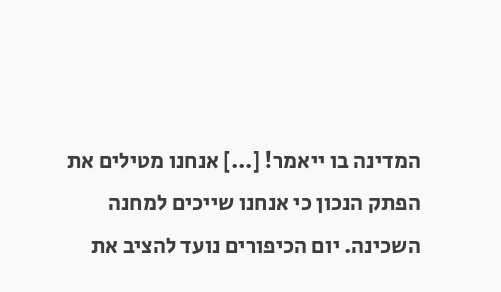המדינה בו ייאמר! [...] אנחנו מטילים את הפתק הנכון כי אנחנו שייכים למחנה השכינה. יום הכיפורים נועד להציב את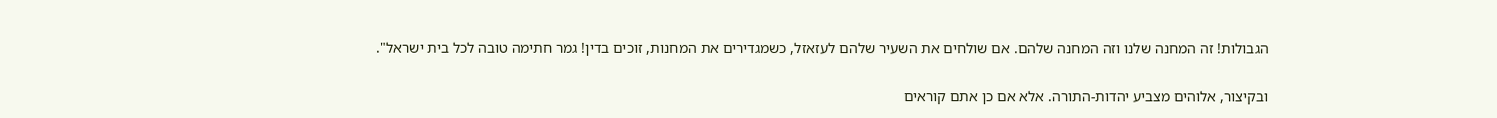הגבולות! זה המחנה שלנו וזה המחנה שלהם. אם שולחים את השעיר שלהם לעזאזל, כשמגדירים את המחנות, זוכים בדין! גמר חתימה טובה לכל בית ישראל".

ובקיצור, אלוהים מצביע יהדות-התורה. אלא אם כן אתם קוראים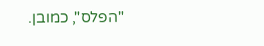"הפלס", כמובן.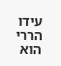עידו הררי הוא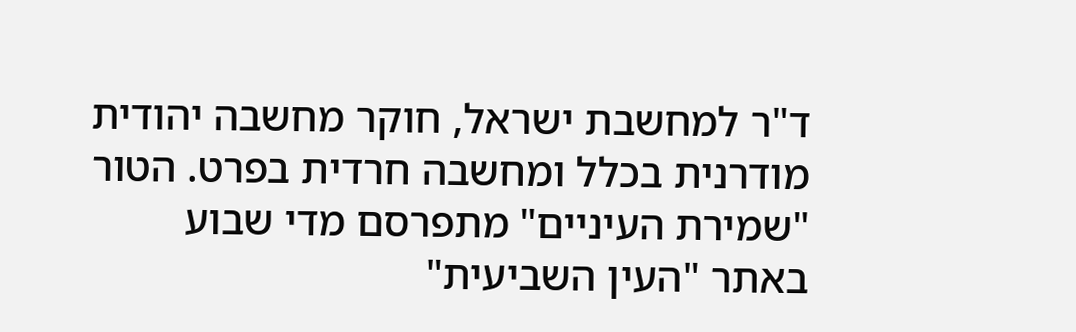ד"ר למחשבת ישראל, חוקר מחשבה יהודית מודרנית בכלל ומחשבה חרדית בפרט. הטור "שמירת העיניים" מתפרסם מדי שבוע באתר "העין השביעית"